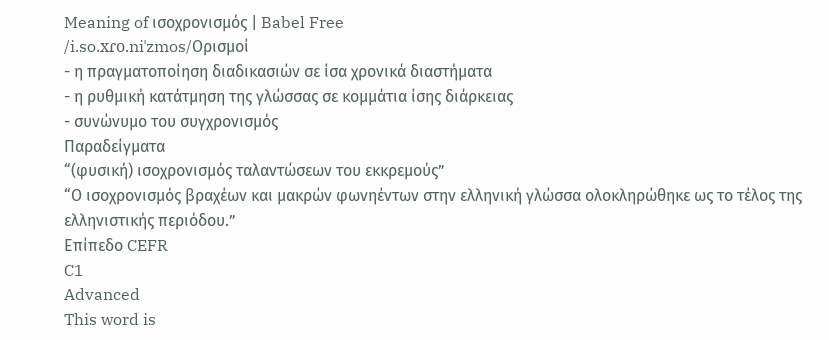Meaning of ισοχρονισμός | Babel Free
/i.so.xɾo.niˈzmos/Ορισμοί
- η πραγματοποίηση διαδικασιών σε ίσα χρονικά διαστήματα
- η ρυθμική κατάτμηση της γλώσσας σε κομμάτια ίσης διάρκειας
- συνώνυμο του συγχρονισμός
Παραδείγματα
“(φυσική) ισοχρονισμός ταλαντώσεων του εκκρεμούς”
“Ο ισοχρονισμός βραχέων και μακρών φωνηέντων στην ελληνική γλώσσα ολοκληρώθηκε ως το τέλος της ελληνιστικής περιόδου.”
Επίπεδο CEFR
C1
Advanced
This word is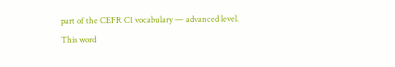part of the CEFR C1 vocabulary — advanced level.
This word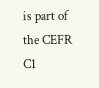is part of the CEFR C1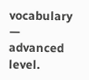vocabulary — advanced level.